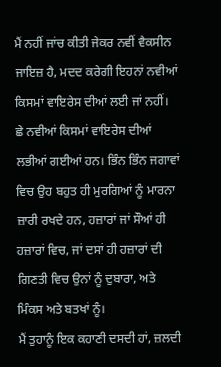ਮੈਂ ਨਹੀਂ ਜਾਂਚ ਕੀਤੀ ਜੇਕਰ ਨਵੀਂ ਵੈਕਸੀਨ ਜਾਇਜ਼ ਹੈ, ਮਦਦ ਕਰੇਗੀ ਇਹਨਾਂ ਨਵੀਆਂ ਕਿਸਮਾਂ ਵਾਇਰੇਸ ਦੀਆਂ ਲਈ ਜਾਂ ਨਹੀਂ। ਛੇ ਨਵੀਆਂ ਕਿਸਮਾਂ ਵਾਇਰੇਸ ਦੀਆਂ ਲਭੀਆਂ ਗਈਆਂ ਹਨ। ਭਿੰਨ ਭਿੰਨ ਜਗਾਵਾਂ ਵਿਚ ਉਹ ਬਹੁਤ ਹੀ ਮੁਰਗਿਆਂ ਨੂੰ ਮਾਰਨਾ ਜ਼ਾਰੀ ਰਖਦੇ ਹਨ, ਹਜ਼ਾਰਾਂ ਜਾਂ ਸੌਆਂ ਹੀ ਹਜ਼ਾਰਾਂ ਵਿਚ, ਜਾਂ ਦਸਾਂ ਹੀ ਹਜ਼ਾਰਾਂ ਦੀ ਗਿਣਤੀ ਵਿਚ ਉਨਾਂ ਨੂੰ ਦੁਬਾਰਾ, ਅਤੇ ਮਿੰਕਸ ਅਤੇ ਬਤਖਾਂ ਨੂੰ।
ਮੈਂ ਤੁਹਾਨੂੰ ਇਕ ਕਹਾਣੀ ਦਸਦੀ ਹਾਂ, ਜ਼ਲਦੀ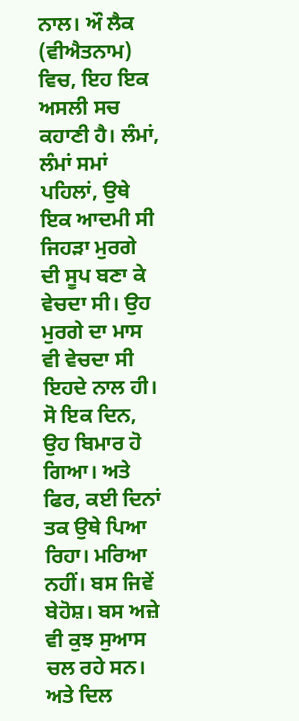ਨਾਲ। ਔ ਲੈਕ (ਵੀਐਤਨਾਮ) ਵਿਚ, ਇਹ ਇਕ ਅਸਲੀ ਸਚ ਕਹਾਣੀ ਹੈ। ਲੰਮਾਂ, ਲੰਮਾਂ ਸਮਾਂ ਪਹਿਲਾਂ, ਉਥੇ ਇਕ ਆਦਮੀ ਸੀ ਜਿਹੜਾ ਮੁਰਗੇ ਦੀ ਸੂਪ ਬਣਾ ਕੇ ਵੇਚਦਾ ਸੀ। ਉਹ ਮੁਰਗੇ ਦਾ ਮਾਸ ਵੀ ਵੇਚਦਾ ਸੀ ਇਹਦੇ ਨਾਲ ਹੀ। ਸੋ ਇਕ ਦਿਨ, ਉਹ ਬਿਮਾਰ ਹੋ ਗਿਆ। ਅਤੇ ਫਿਰ, ਕਈ ਦਿਨਾਂ ਤਕ ਉਥੇ ਪਿਆ ਰਿਹਾ। ਮਰਿਆ ਨਹੀਂ। ਬਸ ਜਿਵੇਂ ਬੇਹੋਸ਼। ਬਸ ਅਜ਼ੇ ਵੀ ਕੁਝ ਸੁਆਸ ਚਲ ਰਹੇ ਸਨ। ਅਤੇ ਦਿਲ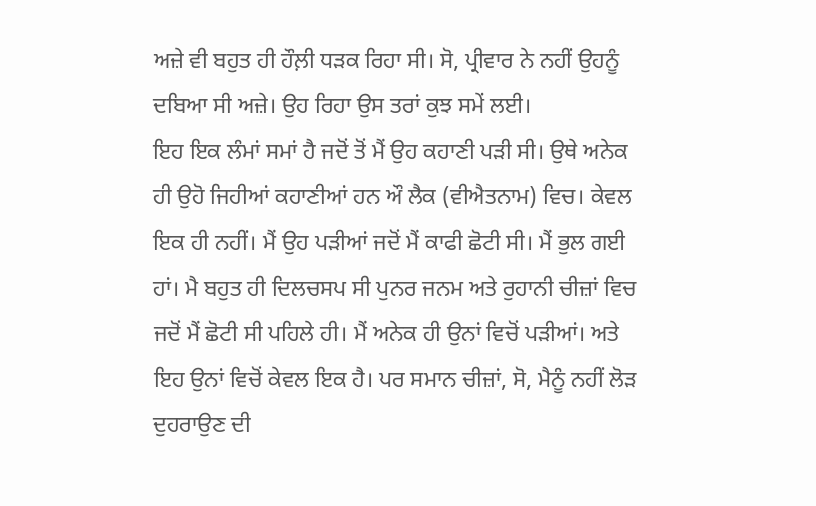ਅਜ਼ੇ ਵੀ ਬਹੁਤ ਹੀ ਹੌਲ਼ੀ ਧੜਕ ਰਿਹਾ ਸੀ। ਸੋ, ਪ੍ਰੀਵਾਰ ਨੇ ਨਹੀਂ ਉਹਨੂੰ ਦਬਿਆ ਸੀ ਅਜ਼ੇ। ਉਹ ਰਿਹਾ ਉਸ ਤਰਾਂ ਕੁਝ ਸਮੇਂ ਲਈ।
ਇਹ ਇਕ ਲੰਮਾਂ ਸਮਾਂ ਹੈ ਜਦੋਂ ਤੋਂ ਮੈਂ ਉਹ ਕਹਾਣੀ ਪੜੀ ਸੀ। ਉਥੇ ਅਨੇਕ ਹੀ ਉਹੋ ਜਿਹੀਆਂ ਕਹਾਣੀਆਂ ਹਨ ਔ ਲੈਕ (ਵੀਐਤਨਾਮ) ਵਿਚ। ਕੇਵਲ ਇਕ ਹੀ ਨਹੀਂ। ਮੈਂ ਉਹ ਪੜੀਆਂ ਜਦੋਂ ਮੈਂ ਕਾਫੀ ਛੋਟੀ ਸੀ। ਮੈਂ ਭੁਲ ਗਈ ਹਾਂ। ਮੈ ਬਹੁਤ ਹੀ ਦਿਲਚਸਪ ਸੀ ਪੁਨਰ ਜਨਮ ਅਤੇ ਰੁਹਾਨੀ ਚੀਜ਼ਾਂ ਵਿਚ ਜਦੋਂ ਮੈਂ ਛੋਟੀ ਸੀ ਪਹਿਲੇ ਹੀ। ਮੈਂ ਅਨੇਕ ਹੀ ਉਨਾਂ ਵਿਚੋਂ ਪੜੀਆਂ। ਅਤੇ ਇਹ ਉਨਾਂ ਵਿਚੋਂ ਕੇਵਲ ਇਕ ਹੈ। ਪਰ ਸਮਾਨ ਚੀਜ਼ਾਂ, ਸੋ, ਮੈਨੂੰ ਨਹੀਂ ਲੋੜ ਦੁਹਰਾਉਣ ਦੀ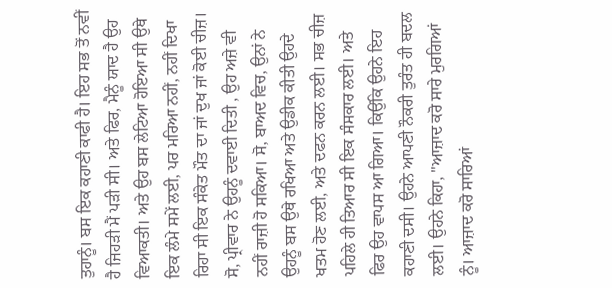ਤੁਹਾਨੂੰ। ਬਸ ਇਕ ਕਹਾਣੀ ਕਾਫੀ ਹੈ। ਇਹ ਸਭ ਤੋਂ ਨਵੀਂ ਹੈ ਜਿਹੜੀ ਮੈਂ ਪੜੀ ਸੀ। ਅਤੇ ਫਿਰ, ਮੈਨੂੰ ਯਾਦ ਹੈ ਉਹ ਵਿਆਕਤੀ। ਅਤੇ ਉਹ ਬਸ ਲੇਟਿਆ ਹੋਇਆ ਸੀ ਉਥੇ ਇਕ ਲੰਮੇ ਸਮੇਂ ਲਈ, ਪਰ ਮਰਿਆ ਨਹੀਂ, ਨਹੀਂ ਦਿਖਾ ਰਿਹਾ ਸੀ ਇਕ ਸੰਕੇਤ ਮੌਤ ਦਾ ਜਾਂ ਦੁਖ ਜਾਂ ਕੋਈ ਚੀਜ਼। ਸੋ, ਪ੍ਰੀਵਾਰ ਨੇ ਉਹਨੂੰ ਦਵਾਈ ਦਿਤੀ , ਉਹ ਅਜ਼ੇ ਵੀ ਨਹੀਂ ਰਾਜ਼ੀ ਹੋ ਸਕਿਆ। ਸੋ, ਬਾਅਦ ਵਿਚ, ਉਨਾਂ ਨੇ ਉਹਨੂੰ ਬਸ ਉਥੇ ਰਖਿਆ ਅਤੇ ਉਡੀਕ ਕੀਤੀ ਉਹਦੇ ਖਤਮ ਹੋਣ ਲਈ, ਅਤੇ ਦਫਨ ਕਰਨ ਲਈ। ਸਭ ਚੀਜ਼ ਪਹਿਲੇ ਹੀ ਤਿਆਰ ਸੀ ਇਕ ਸੰਸਕਾਰ ਲਈ। ਅਤੇ ਫਿਰ ਉਹ ਵਾਪਸ ਆ ਗਿਆ। ਕਿਉਂਕਿ ਉਹਨੇ ਇਹ ਕਹਾਣੀ ਦਸੀ। ਉਹਨੇ ਆਪਣੀ ਨੌਕਰੀ ਤੁਰੰਤ ਹੀ ਬਦਲ ਲਈ। ਉਹਨੇ ਕਿਹਾ, "ਆਜ਼ਾਦ ਕਰੋ ਸਾਰੇ ਮੁਰਗਿਆਂ ਨੂੰ। ਆਜ਼ਾਦ ਕਰੋ ਸਾਰਿਆਂ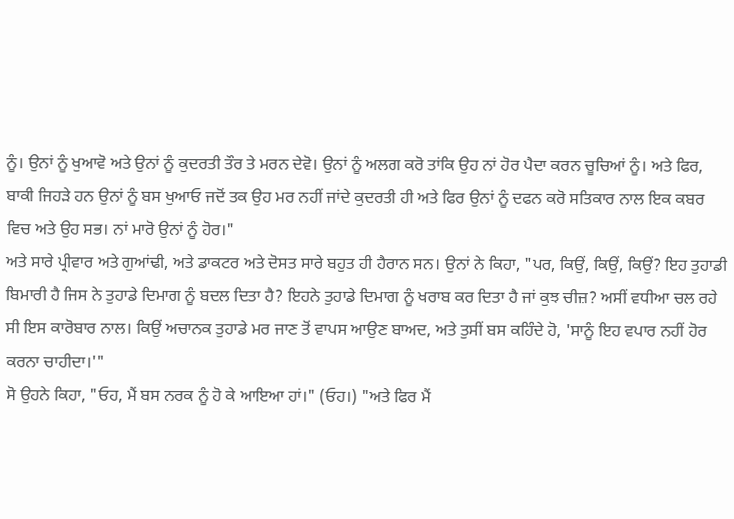ਨੂੰ। ਉਨਾਂ ਨੂੰ ਖੁਆਵੋ ਅਤੇ ਉਨਾਂ ਨੂੰ ਕੁਦਰਤੀ ਤੌਰ ਤੇ ਮਰਨ ਦੇਵੋ। ਉਨਾਂ ਨੂੰ ਅਲਗ ਕਰੋ ਤਾਂਕਿ ਉਹ ਨਾਂ ਹੋਰ ਪੈਦਾ ਕਰਨ ਚੂਚਿਆਂ ਨੂੰ। ਅਤੇ ਫਿਰ, ਬਾਕੀ ਜਿਹੜੇ ਹਨ ਉਨਾਂ ਨੂੰ ਬਸ ਖੁਆਓ ਜਦੋਂ ਤਕ ਉਹ ਮਰ ਨਹੀਂ ਜਾਂਦੇ ਕੁਦਰਤੀ ਹੀ ਅਤੇ ਫਿਰ ਉਨਾਂ ਨੂੰ ਦਫਨ ਕਰੋ ਸਤਿਕਾਰ ਨਾਲ ਇਕ ਕਬਰ ਵਿਚ ਅਤੇ ਉਹ ਸਭ। ਨਾਂ ਮਾਰੋ ਉਨਾਂ ਨੂੰ ਹੋਰ।"
ਅਤੇ ਸਾਰੇ ਪ੍ਰੀਵਾਰ ਅਤੇ ਗੁਆਂਢੀ, ਅਤੇ ਡਾਕਟਰ ਅਤੇ ਦੋਸਤ ਸਾਰੇ ਬਹੁਤ ਹੀ ਹੈਰਾਨ ਸਨ। ਉਨਾਂ ਨੇ ਕਿਹਾ, "ਪਰ, ਕਿਉਂ, ਕਿਉਂ, ਕਿਉਂ? ਇਹ ਤੁਹਾਡੀ ਬਿਮਾਰੀ ਹੈ ਜਿਸ ਨੇ ਤੁਹਾਡੇ ਦਿਮਾਗ ਨੂੰ ਬਦਲ ਦਿਤਾ ਹੈ? ਇਹਨੇ ਤੁਹਾਡੇ ਦਿਮਾਗ ਨੂੰ ਖਰਾਬ ਕਰ ਦਿਤਾ ਹੈ ਜਾਂ ਕੁਝ ਚੀਜ਼? ਅਸੀਂ ਵਧੀਆ ਚਲ ਰਹੇ ਸੀ ਇਸ ਕਾਰੋਬਾਰ ਨਾਲ। ਕਿਉਂ ਅਚਾਨਕ ਤੁਹਾਡੇ ਮਰ ਜਾਣ ਤੋਂ ਵਾਪਸ ਆਉਣ ਬਾਅਦ, ਅਤੇ ਤੁਸੀਂ ਬਸ ਕਹਿੰਦੇ ਹੋ, 'ਸਾਨੂੰ ਇਹ ਵਪਾਰ ਨਹੀਂ ਹੋਰ ਕਰਨਾ ਚਾਹੀਦਾ।'"
ਸੋ ਉਹਨੇ ਕਿਹਾ, "ਓਹ, ਮੈਂ ਬਸ ਨਰਕ ਨੂੰ ਹੋ ਕੇ ਆਇਆ ਹਾਂ।" (ਓਹ।) "ਅਤੇ ਫਿਰ ਮੈਂ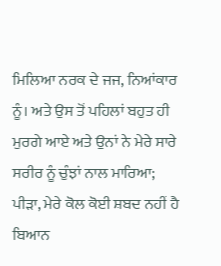ਮਿਲਿਆ ਨਰਕ ਦੇ ਜਜ, ਨਿਆਂਕਾਰ ਨੂੰ। ਅਤੇ ਉਸ ਤੋਂ ਪਹਿਲਾਂ ਬਹੁਤ ਹੀ ਮੁਰਗੇ ਆਏ ਅਤੇ ਉਨਾਂ ਨੇ ਮੇਰੇ ਸਾਰੇ ਸਰੀਰ ਨੂੰ ਚੁੰਝਾਂ ਨਾਲ ਮਾਰਿਆ; ਪੀੜਾ, ਮੇਰੇ ਕੋਲ ਕੋਈ ਸ਼ਬਦ ਨਹੀਂ ਹੈ ਬਿਆਨ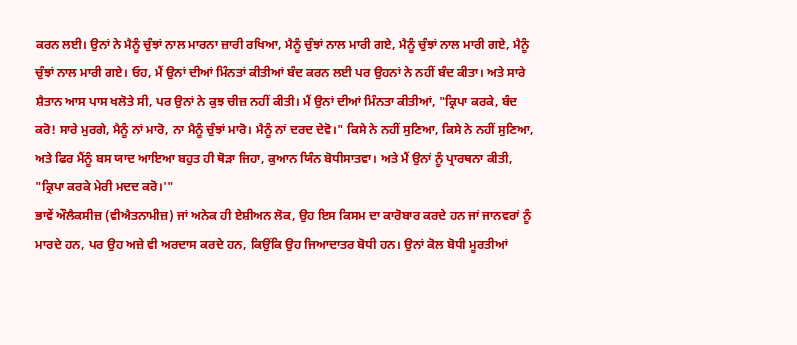ਕਰਨ ਲਈ। ਉਨਾਂ ਨੇ ਮੈਨੂੰ ਚੁੰਝਾਂ ਨਾਲ ਮਾਰਨਾ ਜ਼ਾਰੀ ਰਖਿਆ, ਮੈਨੂੰ ਚੁੰਝਾਂ ਨਾਲ ਮਾਰੀ ਗਏ, ਮੈਨੂੰ ਚੁੰਝਾਂ ਨਾਲ ਮਾਰੀ ਗਏ, ਮੈਨੂੰ ਚੁੰਝਾਂ ਨਾਲ ਮਾਰੀ ਗਏ। ਓਹ, ਮੈਂ ਉਨਾਂ ਦੀਆਂ ਮਿੰਨਤਾਂ ਕੀਤੀਆਂ ਬੰਦ ਕਰਨ ਲਈ ਪਰ ਉਹਨਾਂ ਨੇ ਨਹੀਂ ਬੰਦ ਕੀਤਾ। ਅਤੇ ਸਾਰੇ ਸ਼ੈਤਾਨ ਆਸ ਪਾਸ ਖਲੋਤੇ ਸੀ, ਪਰ ਉਨਾਂ ਨੇ ਕੁਝ ਚੀਜ਼ ਨਹੀਂ ਕੀਤੀ। ਮੈਂ ਉਨਾਂ ਦੀਆਂ ਮਿੰਨਤਾ ਕੀਤੀਆਂ, "ਕ੍ਰਿਪਾ ਕਰਕੇ, ਬੰਦ ਕਰੋ! ਸਾਰੇ ਮੁਰਗੇ, ਮੈਨੂੰ ਨਾਂ ਮਾਰੋ, ਨਾ ਮੈਨੂੰ ਚੁੰਝਾਂ ਮਾਰੋ। ਮੈਨੂੰ ਨਾਂ ਦਰਦ ਦੇਵੋ।" ਕਿਸੇ ਨੇ ਨਹੀਂ ਸੁਣਿਆ, ਕਿਸੇ ਨੇ ਨਹੀਂ ਸੁਣਿਆ, ਅਤੇ ਫਿਰ ਮੈਂਨੂੰ ਬਸ ਯਾਦ ਆਇਆ ਬਹੁਤ ਹੀ ਥੋੜਾ ਜਿਹਾ, ਕੁਆਨ ਯਿੰਨ ਬੋਧੀਸਾਤਵਾ। ਅਤੇ ਮੈਂ ਉਨਾਂ ਨੂੰ ਪ੍ਰਾਰਥਨਾ ਕੀਤੀ, "ਕ੍ਰਿਪਾ ਕਰਕੇ ਮੇਰੀ ਮਦਦ ਕਰੋ।'"
ਭਾਵੇਂ ਔਲੈਕਸੀਜ਼ (ਵੀਐਤਨਾਮੀਜ਼) ਜਾਂ ਅਨੇਕ ਹੀ ਏਸ਼ੀਅਨ ਲੋਕ, ਉਹ ਇਸ ਕਿਸਮ ਦਾ ਕਾਰੋਬਾਰ ਕਰਦੇ ਹਨ ਜਾਂ ਜਾਨਵਰਾਂ ਨੂੰ ਮਾਰਦੇ ਹਨ, ਪਰ ਉਹ ਅਜ਼ੇ ਵੀ ਅਰਦਾਸ ਕਰਦੇ ਹਨ, ਕਿਉਂਕਿ ਉਹ ਜਿਆਦਾਤਰ ਬੋਧੀ ਹਨ। ਉਨਾਂ ਕੋਲ ਬੋਧੀ ਮੂਰਤੀਆਂ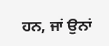ਹਨ, ਜਾਂ ਉਨਾਂ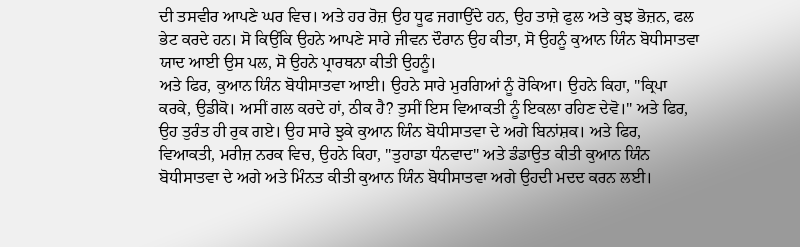ਦੀ ਤਸਵੀਰ ਆਪਣੇ ਘਰ ਵਿਚ। ਅਤੇ ਹਰ ਰੋਜ਼ ਉਹ ਧੂਫ ਜਗਾਉਂਦੇ ਹਨ, ਉਹ ਤਾਜ਼ੇ ਫੁਲ ਅਤੇ ਕੁਝ ਭੋਜ਼ਨ, ਫਲ ਭੇਟ ਕਰਦੇ ਹਨ। ਸੋ ਕਿਉਂਕਿ ਉਹਨੇ ਆਪਣੇ ਸਾਰੇ ਜੀਵਨ ਦੌਰਾਨ ਉਹ ਕੀਤਾ, ਸੋ ਉਹਨੂੰ ਕੁਆਨ ਯਿੰਨ ਬੋਧੀਸਾਤਵਾ ਯਾਦ ਆਈ ਉਸ ਪਲ, ਸੋ ਉਹਨੇ ਪ੍ਰਾਰਥਨਾ ਕੀਤੀ ਉਹਨੂੰ।
ਅਤੇ ਫਿਰ, ਕੁਆਨ ਯਿੰਨ ਬੋਧੀਸਾਤਵਾ ਆਈ। ਉਹਨੇ ਸਾਰੇ ਮੁਰਗਿਆਂ ਨੂੰ ਰੋਕਿਆ। ਉਹਨੇ ਕਿਹਾ, "ਕ੍ਰਿਪਾ ਕਰਕੇ, ਉਡੀਕੋ। ਅਸੀਂ ਗਲ ਕਰਦੇ ਹਾਂ, ਠੀਕ ਹੈ? ਤੁਸੀਂ ਇਸ ਵਿਆਕਤੀ ਨੂੰ ਇਕਲਾ ਰਹਿਣ ਦੇਵੋ।" ਅਤੇ ਫਿਰ, ਉਹ ਤੁਰੰਤ ਹੀ ਰੁਕ ਗਏ। ਉਹ ਸਾਰੇ ਝੁਕੇ ਕੁਆਨ ਯਿੰਨ ਬੋਧੀਸਾਤਵਾ ਦੇ ਅਗੇ ਬਿਨਾਂਸ਼ਕ। ਅਤੇ ਫਿਰ, ਵਿਆਕਤੀ, ਮਰੀਜ਼ ਨਰਕ ਵਿਚ, ਉਹਨੇ ਕਿਹਾ, "ਤੁਹਾਡਾ ਧੰਨਵਾਦ" ਅਤੇ ਡੰਡਾਉਤ ਕੀਤੀ ਕੁਆਨ ਯਿੰਨ ਬੋਧੀਸਾਤਵਾ ਦੇ ਅਗੇ ਅਤੇ ਮਿੰਨਤ ਕੀਤੀ ਕੁਆਨ ਯਿੰਨ ਬੋਧੀਸਾਤਵਾ ਅਗੇ ਉਹਦੀ ਮਦਦ ਕਰਨ ਲਈ।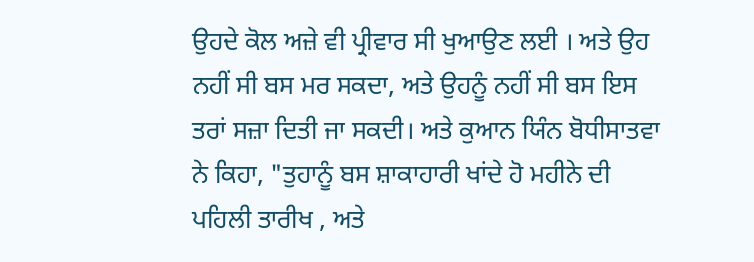ਉਹਦੇ ਕੋਲ ਅਜ਼ੇ ਵੀ ਪ੍ਰੀਵਾਰ ਸੀ ਖੁਆਉਣ ਲਈ । ਅਤੇ ਉਹ ਨਹੀਂ ਸੀ ਬਸ ਮਰ ਸਕਦਾ, ਅਤੇ ਉਹਨੂੰ ਨਹੀਂ ਸੀ ਬਸ ਇਸ ਤਰਾਂ ਸਜ਼ਾ ਦਿਤੀ ਜਾ ਸਕਦੀ। ਅਤੇ ਕੁਆਨ ਯਿੰਨ ਬੋਧੀਸਾਤਵਾ ਨੇ ਕਿਹਾ, "ਤੁਹਾਨੂੰ ਬਸ ਸ਼ਾਕਾਹਾਰੀ ਖਾਂਦੇ ਹੋ ਮਹੀਨੇ ਦੀ ਪਹਿਲੀ ਤਾਰੀਖ , ਅਤੇ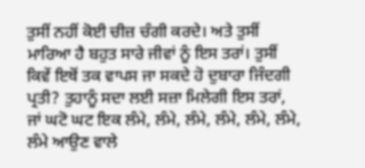ਤੁਸੀਂ ਨਹੀਂ ਕੋਈ ਚੀਜ਼ ਚੰਗੀ ਕਰਦੇ। ਅਤੇ ਤੁਸੀਂ ਮਾਰਿਆ ਹੈ ਬਹੁਤ ਸਾਰੇ ਜੀਵਾਂ ਨੂੰ ਇਸ ਤਰਾਂ। ਤੁਸੀਂ ਕਿਵੇਂ ਇਥੋਂ ਤਕ ਵਾਪਸ ਜਾ ਸਕਦੇ ਹੋ ਦੁਬਾਰਾ ਜਿੰਦਗੀ ਪ੍ਰਤੀ? ਤੁਹਾਨੂੰ ਸਦਾ ਲਈ ਸਜ਼ਾ ਮਿਲੇਗੀ ਇਸ ਤਰਾਂ, ਜਾਂ ਘਟੋ ਘਟ ਇਕ ਲੰਮੇ, ਲੰਮੇ, ਲੰਮੇ, ਲੰਮੇ, ਲੰਮੇ, ਲੰਮੇ, ਲੰਮੇ ਆਉਣ ਵਾਲੇ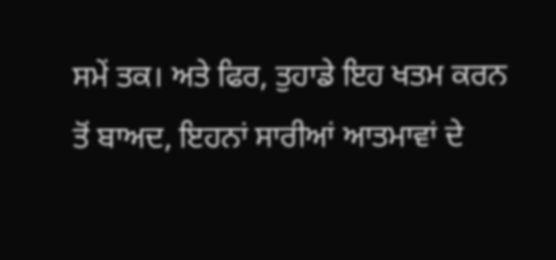ਸਮੇਂ ਤਕ। ਅਤੇ ਫਿਰ, ਤੁਹਾਡੇ ਇਹ ਖਤਮ ਕਰਨ ਤੋਂ ਬਾਅਦ, ਇਹਨਾਂ ਸਾਰੀਆਂ ਆਤਮਾਵਾਂ ਦੇ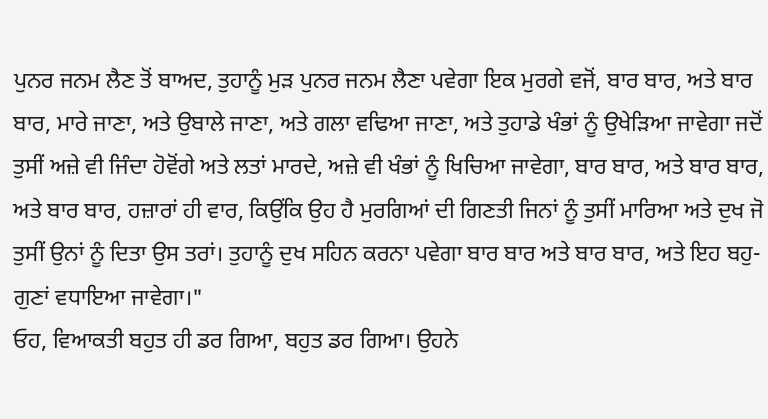ਪੁਨਰ ਜਨਮ ਲੈਣ ਤੋਂ ਬਾਅਦ, ਤੁਹਾਨੂੰ ਮੁੜ ਪੁਨਰ ਜਨਮ ਲੈਣਾ ਪਵੇਗਾ ਇਕ ਮੁਰਗੇ ਵਜੋਂ, ਬਾਰ ਬਾਰ, ਅਤੇ ਬਾਰ ਬਾਰ, ਮਾਰੇ ਜਾਣਾ, ਅਤੇ ਉਬਾਲੇ ਜਾਣਾ, ਅਤੇ ਗਲਾ ਵਢਿਆ ਜਾਣਾ, ਅਤੇ ਤੁਹਾਡੇ ਖੰਭਾਂ ਨੂੰ ਉਖੇੜਿਆ ਜਾਵੇਗਾ ਜਦੋਂ ਤੁਸੀਂ ਅਜ਼ੇ ਵੀ ਜਿੰਦਾ ਹੋਵੋਂਗੇ ਅਤੇ ਲਤਾਂ ਮਾਰਦੇ, ਅਜ਼ੇ ਵੀ ਖੰਭਾਂ ਨੂੰ ਖਿਚਿਆ ਜਾਵੇਗਾ, ਬਾਰ ਬਾਰ, ਅਤੇ ਬਾਰ ਬਾਰ, ਅਤੇ ਬਾਰ ਬਾਰ, ਹਜ਼ਾਰਾਂ ਹੀ ਵਾਰ, ਕਿਉਂਕਿ ਉਹ ਹੈ ਮੁਰਗਿਆਂ ਦੀ ਗਿਣਤੀ ਜਿਨਾਂ ਨੂੰ ਤੁਸੀਂ ਮਾਰਿਆ ਅਤੇ ਦੁਖ ਜੋ ਤੁਸੀਂ ਉਨਾਂ ਨੂੰ ਦਿਤਾ ਉਸ ਤਰਾਂ। ਤੁਹਾਨੂੰ ਦੁਖ ਸਹਿਨ ਕਰਨਾ ਪਵੇਗਾ ਬਾਰ ਬਾਰ ਅਤੇ ਬਾਰ ਬਾਰ, ਅਤੇ ਇਹ ਬਹੁ-ਗੁਣਾਂ ਵਧਾਇਆ ਜਾਵੇਗਾ।"
ਓਹ, ਵਿਆਕਤੀ ਬਹੁਤ ਹੀ ਡਰ ਗਿਆ, ਬਹੁਤ ਡਰ ਗਿਆ। ਉਹਨੇ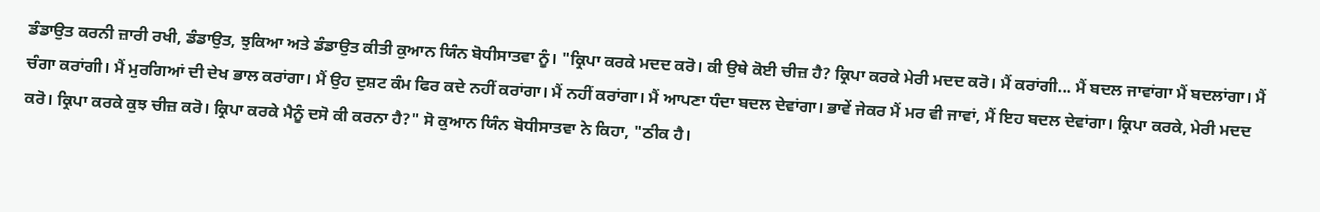ਡੰਡਾਉਤ ਕਰਨੀ ਜ਼ਾਰੀ ਰਖੀ, ਡੰਡਾਉਤ, ਝੁਕਿਆ ਅਤੇ ਡੰਡਾਉਤ ਕੀਤੀ ਕੁਆਨ ਯਿੰਨ ਬੋਧੀਸਾਤਵਾ ਨੂੰ। "ਕ੍ਰਿਪਾ ਕਰਕੇ ਮਦਦ ਕਰੋ। ਕੀ ਉਥੇ ਕੋਈ ਚੀਜ਼ ਹੈ? ਕ੍ਰਿਪਾ ਕਰਕੇ ਮੇਰੀ ਮਦਦ ਕਰੋ। ਮੈਂ ਕਰਾਂਗੀ... ਮੈਂ ਬਦਲ ਜਾਵਾਂਗਾ ਮੈਂ ਬਦਲਾਂਗਾ। ਮੈਂ ਚੰਗਾ ਕਰਾਂਗੀ। ਮੈਂ ਮੁਰਗਿਆਂ ਦੀ ਦੇਖ ਭਾਲ ਕਰਾਂਗਾ। ਮੈਂ ਉਹ ਦੁਸ਼ਟ ਕੰਮ ਫਿਰ ਕਦੇ ਨਹੀਂ ਕਰਾਂਗਾ। ਮੈਂ ਨਹੀਂ ਕਰਾਂਗਾ। ਮੈਂ ਆਪਣਾ ਧੰਦਾ ਬਦਲ ਦੇਵਾਂਗਾ। ਭਾਵੇਂ ਜੇਕਰ ਮੈਂ ਮਰ ਵੀ ਜਾਵਾਂ, ਮੈਂ ਇਹ ਬਦਲ ਦੇਵਾਂਗਾ। ਕ੍ਰਿਪਾ ਕਰਕੇ, ਮੇਰੀ ਮਦਦ ਕਰੋ। ਕ੍ਰਿਪਾ ਕਰਕੇ ਕੁਝ ਚੀਜ਼ ਕਰੋ। ਕ੍ਰਿਪਾ ਕਰਕੇ ਮੈਨੂੰ ਦਸੋ ਕੀ ਕਰਨਾ ਹੈ?" ਸੋ ਕੁਆਨ ਯਿੰਨ ਬੋਧੀਸਾਤਵਾ ਨੇ ਕਿਹਾ, "ਠੀਕ ਹੈ।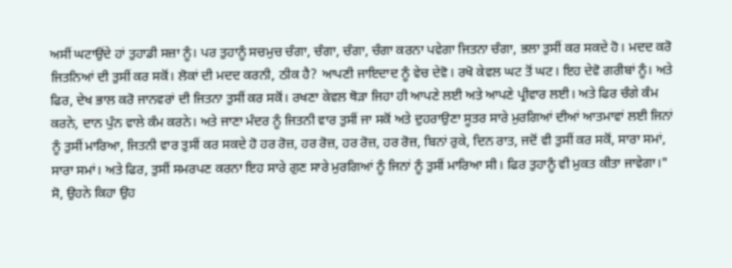ਅਸੀਂ ਘਟਾਉਂਦੇ ਹਾਂ ਤੁਹਾਡੀ ਸਜ਼ਾ ਨੂੰ। ਪਰ ਤੁਹਾਨੂੰ ਸਚਮੁਚ ਚੰਗਾ, ਚੰਗਾ, ਚੰਗਾ, ਚੰਗਾ ਕਰਨਾ ਪਵੇਗਾ ਜਿਤਨਾ ਚੰਗਾ, ਭਲਾ ਤੁਸੀਂ ਕਰ ਸਕਦੇ ਹੋ। ਮਦਦ ਕਰੋ ਜਿਤਨਿਆਂ ਦੀ ਤੁਸੀਂ ਕਰ ਸਕੋਂ। ਲੋਕਾਂ ਦੀ ਮਦਦ ਕਰਨੀ, ਠੀਕ ਹੈ? ਆਪਣੀ ਜਾਇਦਾਦ ਨੂੰ ਵੇਚ ਦੇਵੋ। ਰਖੋ ਕੇਵਲ ਘਟ ਤੋਂ ਘਟ। ਇਹ ਦੇਵੋ ਗਰੀਬਾਂ ਨੂੰ। ਅਤੇ ਫਿਰ, ਦੇਖ ਭਾਲ ਕਰੋ ਜਾਨਵਰਾਂ ਦੀ ਜਿਤਨਾ ਤੁਸੀਂ ਕਰ ਸਕੋਂ। ਰਖਣਾ ਕੇਵਲ ਥੋੜਾ ਜਿਹਾ ਹੀ ਆਪਣੇ ਲਈ ਅਤੇ ਆਪਣੇ ਪ੍ਰੀਵਾਰ ਲਈ। ਅਤੇ ਫਿਰ ਚੰਗੇ ਕੰਮ ਕਰਨੇ, ਦਾਨ ਪੁੰਨ ਵਾਲੇ ਕੰਮ ਕਰਨੇ। ਅਤੇ ਜਾਣਾ ਮੰਦਰ ਨੂੰ ਜਿਤਨੀ ਵਾਰ ਤੁਸੀਂ ਜਾ ਸਕੋਂ ਅਤੇ ਦੁਹਰਾਉਣਾ ਸੂਤਰ ਸਾਰੇ ਮੁਰਗਿਆਂ ਦੀਆਂ ਆਤਮਾਵਾਂ ਲਈ ਜਿਨਾਂ ਨੂੰ ਤੁਸੀਂ ਮਾਰਿਆ, ਜਿਤਨੀ ਵਾਰ ਤੁਸੀਂ ਕਰ ਸਕਦੇ ਹੋ ਹਰ ਰੋਜ਼, ਹਰ ਰੋਜ਼, ਹਰ ਰੋਜ਼, ਹਰ ਰੋਜ਼, ਬਿਨਾਂ ਰੁਕੇ, ਦਿਨ ਰਾਤ, ਜਦੋਂ ਵੀ ਤੁਸੀਂ ਕਰ ਸਕੋਂ, ਸਾਰਾ ਸਮਾਂ, ਸਾਰਾ ਸਮਾਂ। ਅਤੇ ਫਿਰ, ਤੁਸੀਂ ਸਮਰਪਣ ਕਰਨਾ ਇਹ ਸਾਰੇ ਗੁਣ ਸਾਰੇ ਮੁਰਗਿਆਂ ਨੂੰ ਜਿਨਾਂ ਨੂੰ ਤੁਸੀਂ ਮਾਰਿਆ ਸੀ। ਫਿਰ ਤੁਹਾਨੂੰ ਵੀ ਮੁਕਤ ਕੀਤਾ ਜਾਵੇਗਾ।"
ਸੋ, ਉਹਨੇ ਕਿਹਾ ਉਹ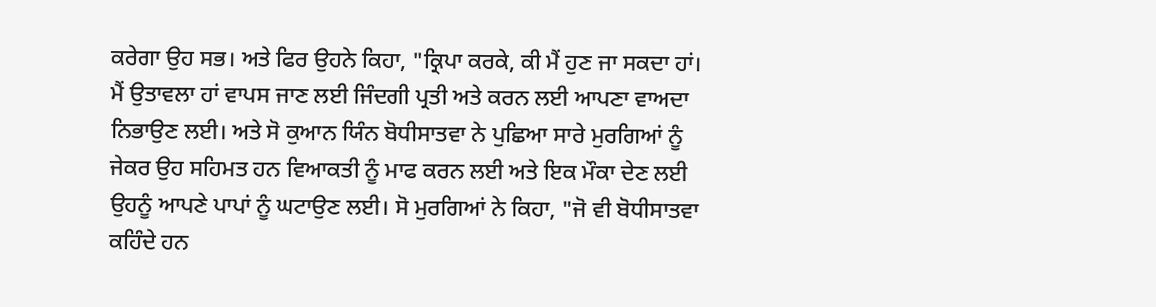ਕਰੇਗਾ ਉਹ ਸਭ। ਅਤੇ ਫਿਰ ਉਹਨੇ ਕਿਹਾ, "ਕ੍ਰਿਪਾ ਕਰਕੇ, ਕੀ ਮੈਂ ਹੁਣ ਜਾ ਸਕਦਾ ਹਾਂ। ਮੈਂ ਉਤਾਵਲਾ ਹਾਂ ਵਾਪਸ ਜਾਣ ਲਈ ਜਿੰਦਗੀ ਪ੍ਰਤੀ ਅਤੇ ਕਰਨ ਲਈ ਆਪਣਾ ਵਾਅਦਾ ਨਿਭਾਉਣ ਲਈ। ਅਤੇ ਸੋ ਕੁਆਨ ਯਿੰਨ ਬੋਧੀਸਾਤਵਾ ਨੇ ਪੁਛਿਆ ਸਾਰੇ ਮੁਰਗਿਆਂ ਨੂੰ ਜੇਕਰ ਉਹ ਸਹਿਮਤ ਹਨ ਵਿਆਕਤੀ ਨੂੰ ਮਾਫ ਕਰਨ ਲਈ ਅਤੇ ਇਕ ਮੌਕਾ ਦੇਣ ਲਈ ਉਹਨੂੰ ਆਪਣੇ ਪਾਪਾਂ ਨੂੰ ਘਟਾਉਣ ਲਈ। ਸੋ ਮੁਰਗਿਆਂ ਨੇ ਕਿਹਾ, "ਜੋ ਵੀ ਬੋਧੀਸਾਤਵਾ ਕਹਿੰਦੇ ਹਨ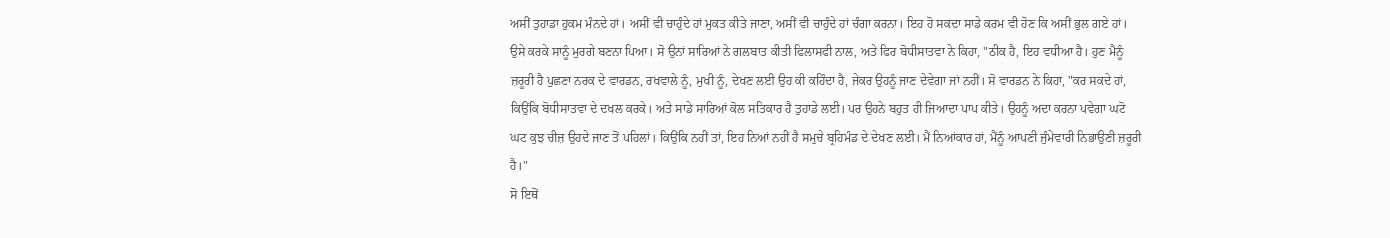ਅਸੀਂ ਤੁਹਾਡਾ ਹੁਕਮ ਮੰਨਦੇ ਹਾਂ। ਅਸੀਂ ਵੀ ਚਾਹੁੰਦੇ ਹਾਂ ਮੁਕਤ ਕੀਤੇ ਜਾਣਾ, ਅਸੀਂ ਵੀ ਚਾਹੁੰਦੇ ਹਾਂ ਚੰਗਾ ਕਰਨਾ। ਇਹ ਹੋ ਸਕਦਾ ਸਾਡੇ ਕਰਮ ਵੀ ਹੋਣ ਕਿ ਅਸੀਂ ਭੁਲ ਗਏ ਹਾਂ। ਉਸੇ ਕਰਕੇ ਸਾਨੂੰ ਮੁਰਗੇ ਬਣਨਾ ਪਿਆ। ਸੋ ਉਨਾਂ ਸਾਰਿਆਂ ਨੇ ਗਲਬਾਤ ਕੀਤੀ ਫਿਲਾਸਫੀ ਨਾਲ, ਅਤੇ ਫਿਰ ਬੋਧੀਸਾਤਵਾ ਨੇ ਕਿਹਾ, "ਠੀਕ ਹੈ, ਇਹ ਵਧੀਆ ਹੈ। ਹੁਣ ਮੈਨੂੰ ਜ਼ਰੂਰੀ ਹੈ ਪੁਛਣਾ ਨਰਕ ਦੇ ਵਾਰਡਨ, ਰਖਵਾਲੇ ਨੂੰ, ਮੁਖੀ ਨੂੰ, ਦੇਖਣ ਲਈ ਉਹ ਕੀ ਕਹਿੰਦਾ ਹੈ, ਜੇਕਰ ਉਹਨੂੰ ਜਾਣ ਦੇਵੇਗਾ ਜਾਂ ਨਹੀਂ। ਸੋ ਵਾਰਡਨ ਨੇ ਕਿਹਾ, "ਕਰ ਸਕਦੇ ਹਾਂ, ਕਿਉਂਕਿ ਬੋਧੀਸਾਤਵਾ ਦੇ ਦਖਲ ਕਰਕੇ। ਅਤੇ ਸਾਡੇ ਸਾਰਿਆਂ ਕੋਲ ਸਤਿਕਾਰ ਹੈ ਤੁਹਾਡੇ ਲਈ। ਪਰ ਉਹਨੇ ਬਹੁਤ ਹੀ ਜਿਆਦਾ ਪਾਪ ਕੀਤੇ। ਉਹਨੂੰ ਅਦਾ ਕਰਨਾ ਪਵੇਗਾ ਘਟੋ ਘਟ ਕੁਝ ਚੀਜ਼ ਉਹਦੇ ਜਾਣ ਤੋਂ ਪਹਿਲਾਂ। ਕਿਉਂਕਿ ਨਹੀਂ ਤਾਂ, ਇਹ ਨਿਆਂ ਨਹੀਂ ਹੈ ਸਮੁਚੇ ਬ੍ਰਹਿਮੰਡ ਦੇ ਦੇਖਣ ਲਈ। ਮੈਂ ਨਿਆਂਕਾਰ ਹਾਂ, ਮੈਂਨੂੰ ਆਪਣੀ ਜੁੰਮੇਵਾਰੀ ਨਿਭਾਉਣੀ ਜ਼ਰੂਰੀ ਹੈ।"
ਸੋ ਇਥੋਂ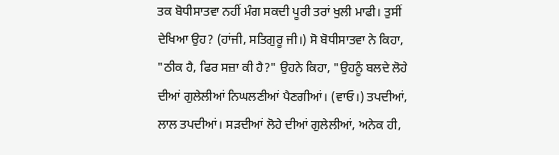ਤਕ ਬੋਧੀਸਾਤਵਾ ਨਹੀਂ ਮੰਗ ਸਕਦੀ ਪੂਰੀ ਤਰਾਂ ਖੁਲੀ ਮਾਫੀ। ਤੁਸੀਂ ਦੇਖਿਆ ਉਹ? (ਹਾਂਜੀ, ਸਤਿਗੁਰੂ ਜੀ।) ਸੋ ਬੋਧੀਸਾਤਵਾ ਨੇ ਕਿਹਾ, "ਠੀਕ ਹੈ, ਫਿਰ ਸਜ਼ਾ ਕੀ ਹੈ?" ਉਹਨੇ ਕਿਹਾ, "ਉਹਨੂੰ ਬਲਦੇ ਲੋਹੇ ਦੀਆਂ ਗੁਲੇਲੀਆਂ ਨਿਘਲਣੀਆਂ ਪੈਣਗੀਆਂ। (ਵਾਓ।) ਤਪਦੀਆਂ, ਲਾਲ ਤਪਦੀਆਂ। ਸੜਦੀਆਂ ਲੋਹੇ ਦੀਆਂ ਗੁਲੇਲੀਆਂ, ਅਨੇਕ ਹੀ,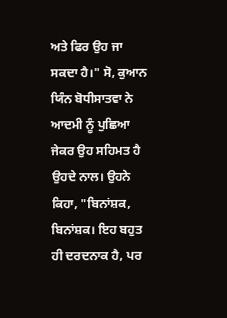ਅਤੇ ਫਿਰ ਉਹ ਜਾ ਸਕਦਾ ਹੈ।" ਸੋ, ਕੁਆਨ ਯਿੰਨ ਬੋਧੀਸਾਤਵਾ ਨੇ ਆਦਮੀ ਨੂੰ ਪੁਛਿਆ ਜੇਕਰ ਉਹ ਸਹਿਮਤ ਹੈ ਉਹਦੇ ਨਾਲ। ਉਹਨੇ ਕਿਹਾ, "ਬਿਨਾਂਸ਼ਕ, ਬਿਨਾਂਸ਼ਕ। ਇਹ ਬਹੁਤ ਹੀ ਦਰਦਨਾਕ ਹੈ, ਪਰ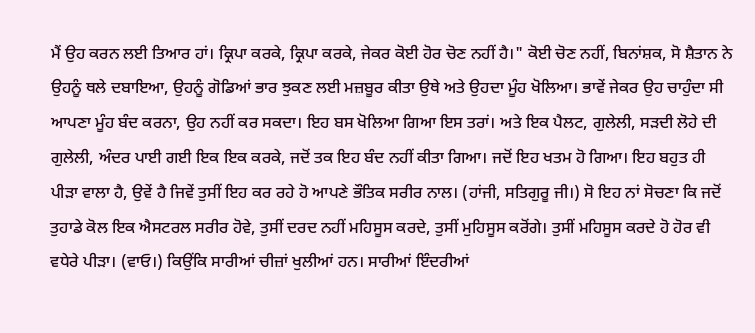ਮੈਂ ਉਹ ਕਰਨ ਲਈ ਤਿਆਰ ਹਾਂ। ਕ੍ਰਿਪਾ ਕਰਕੇ, ਕ੍ਰਿਪਾ ਕਰਕੇ, ਜੇਕਰ ਕੋਈ ਹੋਰ ਚੋਣ ਨਹੀਂ ਹੈ।" ਕੋਈ ਚੋਣ ਨਹੀਂ, ਬਿਨਾਂਸ਼ਕ, ਸੋ ਸ਼ੈਤਾਨ ਨੇ ਉਹਨੂੰ ਥਲੇ ਦਬਾਇਆ, ਉਹਨੂੰ ਗੋਡਿਆਂ ਭਾਰ ਝੁਕਣ ਲਈ ਮਜ਼ਬੂਰ ਕੀਤਾ ਉਥੇ ਅਤੇ ਉਹਦਾ ਮੂੰਹ ਖੋਲਿਆ। ਭਾਵੇਂ ਜੇਕਰ ਉਹ ਚਾਹੁੰਦਾ ਸੀ ਆਪਣਾ ਮੂੰਹ ਬੰਦ ਕਰਨਾ, ਉਹ ਨਹੀਂ ਕਰ ਸਕਦਾ। ਇਹ ਬਸ ਖੋਲਿਆ ਗਿਆ ਇਸ ਤਰਾਂ। ਅਤੇ ਇਕ ਪੈਲਟ, ਗੁਲੇਲੀ, ਸੜਦੀ ਲੋਹੇ ਦੀ ਗੁਲੇਲੀ, ਅੰਦਰ ਪਾਈ ਗਈ ਇਕ ਇਕ ਕਰਕੇ, ਜਦੋਂ ਤਕ ਇਹ ਬੰਦ ਨਹੀਂ ਕੀਤਾ ਗਿਆ। ਜਦੋਂ ਇਹ ਖਤਮ ਹੋ ਗਿਆ। ਇਹ ਬਹੁਤ ਹੀ ਪੀੜਾ ਵਾਲਾ ਹੈ, ਉਵੇਂ ਹੈ ਜਿਵੇਂ ਤੁਸੀਂ ਇਹ ਕਰ ਰਹੇ ਹੋ ਆਪਣੇ ਭੌਤਿਕ ਸਰੀਰ ਨਾਲ। (ਹਾਂਜੀ, ਸਤਿਗੁਰੂ ਜੀ।) ਸੋ ਇਹ ਨਾਂ ਸੋਚਣਾ ਕਿ ਜਦੋਂ ਤੁਹਾਡੇ ਕੋਲ ਇਕ ਐਸਟਰਲ ਸਰੀਰ ਹੋਵੇ, ਤੁਸੀਂ ਦਰਦ ਨਹੀਂ ਮਹਿਸੂਸ ਕਰਦੇ, ਤੁਸੀਂ ਮੁਹਿਸੂਸ ਕਰੋਂਗੇ। ਤੁਸੀਂ ਮਹਿਸੂਸ ਕਰਦੇ ਹੋ ਹੋਰ ਵੀ ਵਧੇਰੇ ਪੀੜਾ। (ਵਾਓ।) ਕਿਉਂਕਿ ਸਾਰੀਆਂ ਚੀਜ਼ਾਂ ਖੁਲੀਆਂ ਹਨ। ਸਾਰੀਆਂ ਇੰਦਰੀਆਂ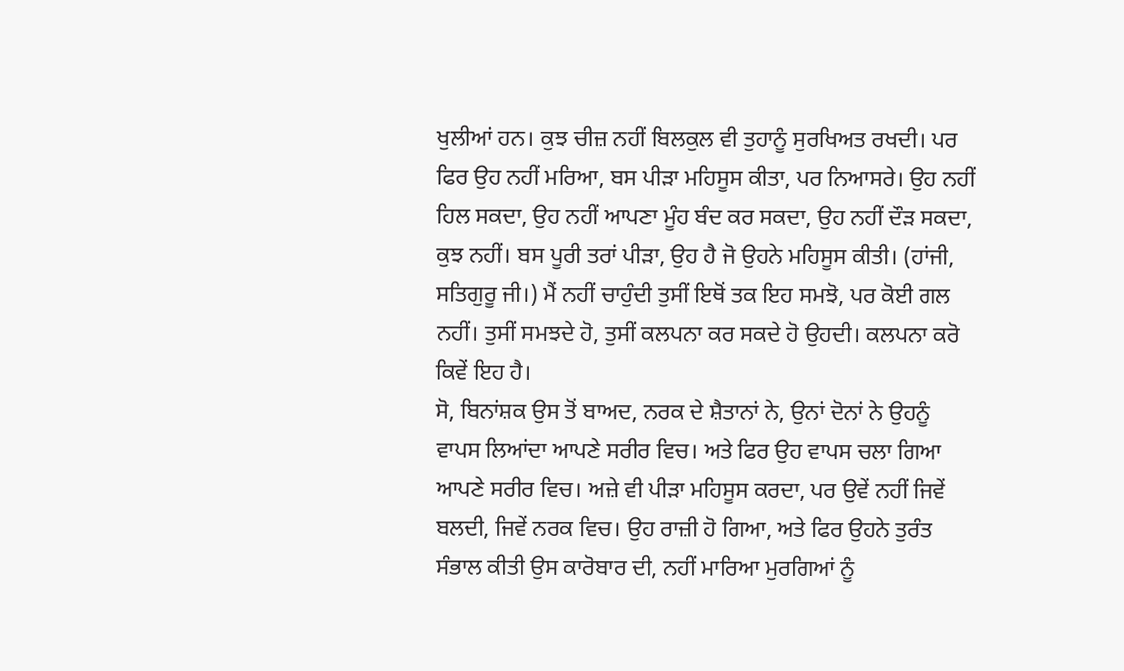ਖੁਲੀਆਂ ਹਨ। ਕੁਝ ਚੀਜ਼ ਨਹੀਂ ਬਿਲਕੁਲ ਵੀ ਤੁਹਾਨੂੰ ਸੁਰਖਿਅਤ ਰਖਦੀ। ਪਰ ਫਿਰ ਉਹ ਨਹੀਂ ਮਰਿਆ, ਬਸ ਪੀੜਾ ਮਹਿਸੂਸ ਕੀਤਾ, ਪਰ ਨਿਆਸਰੇ। ਉਹ ਨਹੀਂ ਹਿਲ ਸਕਦਾ, ਉਹ ਨਹੀਂ ਆਪਣਾ ਮੂੰਹ ਬੰਦ ਕਰ ਸਕਦਾ, ਉਹ ਨਹੀਂ ਦੌੜ ਸਕਦਾ, ਕੁਝ ਨਹੀਂ। ਬਸ ਪੂਰੀ ਤਰਾਂ ਪੀੜਾ, ਉਹ ਹੈ ਜੋ ਉਹਨੇ ਮਹਿਸੂਸ ਕੀਤੀ। (ਹਾਂਜੀ, ਸਤਿਗੁਰੂ ਜੀ।) ਮੈਂ ਨਹੀਂ ਚਾਹੁੰਦੀ ਤੁਸੀਂ ਇਥੋਂ ਤਕ ਇਹ ਸਮਝੋ, ਪਰ ਕੋਈ ਗਲ ਨਹੀਂ। ਤੁਸੀਂ ਸਮਝਦੇ ਹੋ, ਤੁਸੀਂ ਕਲਪਨਾ ਕਰ ਸਕਦੇ ਹੋ ਉਹਦੀ। ਕਲਪਨਾ ਕਰੋ ਕਿਵੇਂ ਇਹ ਹੈ।
ਸੋ, ਬਿਨਾਂਸ਼ਕ ਉਸ ਤੋਂ ਬਾਅਦ, ਨਰਕ ਦੇ ਸ਼ੈਤਾਨਾਂ ਨੇ, ਉਨਾਂ ਦੋਨਾਂ ਨੇ ਉਹਨੂੰ ਵਾਪਸ ਲਿਆਂਦਾ ਆਪਣੇ ਸਰੀਰ ਵਿਚ। ਅਤੇ ਫਿਰ ਉਹ ਵਾਪਸ ਚਲਾ ਗਿਆ ਆਪਣੇ ਸਰੀਰ ਵਿਚ। ਅਜ਼ੇ ਵੀ ਪੀੜਾ ਮਹਿਸੂਸ ਕਰਦਾ, ਪਰ ਉਵੇਂ ਨਹੀਂ ਜਿਵੇਂ ਬਲਦੀ, ਜਿਵੇਂ ਨਰਕ ਵਿਚ। ਉਹ ਰਾਜ਼ੀ ਹੋ ਗਿਆ, ਅਤੇ ਫਿਰ ਉਹਨੇ ਤੁਰੰਤ ਸੰਭਾਲ ਕੀਤੀ ਉਸ ਕਾਰੋਬਾਰ ਦੀ, ਨਹੀਂ ਮਾਰਿਆ ਮੁਰਗਿਆਂ ਨੂੰ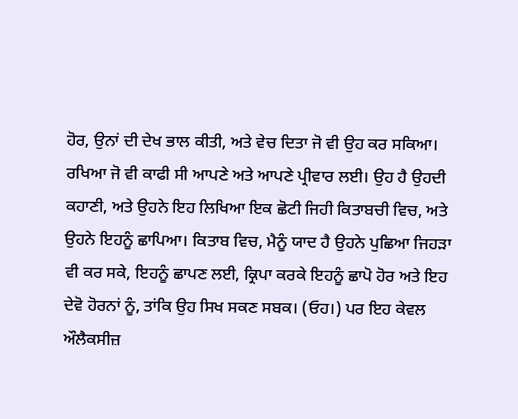ਹੋਰ, ਉਨਾਂ ਦੀ ਦੇਖ ਭਾਲ ਕੀਤੀ, ਅਤੇ ਵੇਚ ਦਿਤਾ ਜੋ ਵੀ ਉਹ ਕਰ ਸਕਿਆ। ਰਖਿਆ ਜੋ ਵੀ ਕਾਫੀ ਸੀ ਆਪਣੇ ਅਤੇ ਆਪਣੇ ਪ੍ਰੀਵਾਰ ਲਈ। ਉਹ ਹੈ ਉਹਦੀ ਕਹਾਣੀ, ਅਤੇ ਉਹਨੇ ਇਹ ਲਿਖਿਆ ਇਕ ਛੋਟੀ ਜਿਹੀ ਕਿਤਾਬਚੀ ਵਿਚ, ਅਤੇ ਉਹਨੇ ਇਹਨੂੰ ਛਾਪਿਆ। ਕਿਤਾਬ ਵਿਚ, ਮੈਨੂੰ ਯਾਦ ਹੈ ਉਹਨੇ ਪੁਛਿਆ ਜਿਹੜਾ ਵੀ ਕਰ ਸਕੇ, ਇਹਨੂੰ ਛਾਪਣ ਲਈ, ਕ੍ਰਿਪਾ ਕਰਕੇ ਇਹਨੂੰ ਛਾਪੋ ਹੋਰ ਅਤੇ ਇਹ ਦੇਵੋ ਹੋਰਨਾਂ ਨੂੰ, ਤਾਂਕਿ ਉਹ ਸਿਖ ਸਕਣ ਸਬਕ। (ਓਹ।) ਪਰ ਇਹ ਕੇਵਲ ਔਲੈਕਸੀਜ਼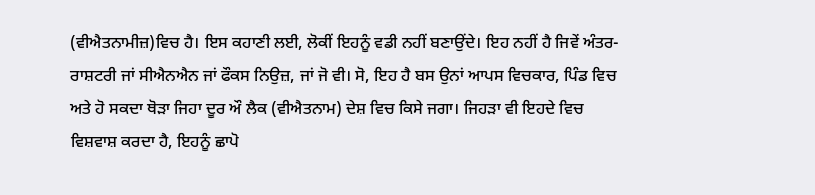(ਵੀਐਤਨਾਮੀਜ਼)ਵਿਚ ਹੈ। ਇਸ ਕਹਾਣੀ ਲਈ, ਲੋਕੀਂ ਇਹਨੂੰ ਵਡੀ ਨਹੀਂ ਬਣਾਉਂਦੇ। ਇਹ ਨਹੀਂ ਹੈ ਜਿਵੇਂ ਅੰਤਰ-ਰਾਸ਼ਟਰੀ ਜਾਂ ਸੀਐਨਐਨ ਜਾਂ ਫੌਕਸ ਨਿਉਜ਼, ਜਾਂ ਜੋ ਵੀ। ਸੋ, ਇਹ ਹੈ ਬਸ ਉਨਾਂ ਆਪਸ ਵਿਚਕਾਰ, ਪਿੰਡ ਵਿਚ ਅਤੇ ਹੋ ਸਕਦਾ ਥੋੜਾ ਜਿਹਾ ਦੂਰ ਔ ਲੈਕ (ਵੀਐਤਨਾਮ) ਦੇਸ਼ ਵਿਚ ਕਿਸੇ ਜਗਾ। ਜਿਹੜਾ ਵੀ ਇਹਦੇ ਵਿਚ ਵਿਸ਼ਵਾਸ਼ ਕਰਦਾ ਹੈ, ਇਹਨੂੰ ਛਾਪੋ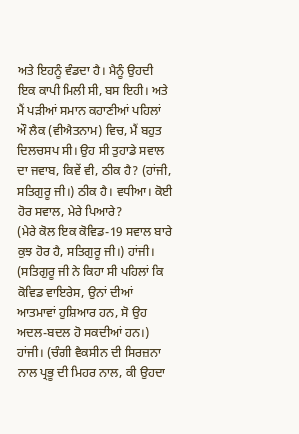ਅਤੇ ਇਹਨੂੰ ਵੰਡਦਾ ਹੈ। ਮੈਨੂੰ ਉਹਦੀ ਇਕ ਕਾਪੀ ਮਿਲੀ ਸੀ, ਬਸ ਇਹੀ। ਅਤੇ ਮੈਂ ਪੜੀਆਂ ਸਮਾਨ ਕਹਾਣੀਆਂ ਪਹਿਲਾਂ ਔ ਲੈਕ (ਵੀਐਤਨਾਮ) ਵਿਚ, ਮੈਂ ਬਹੁਤ ਦਿਲਚਸਪ ਸੀ। ਉਹ ਸੀ ਤੁਹਾਡੇ ਸਵਾਲ ਦਾ ਜਵਾਬ, ਕਿਵੇਂ ਵੀ, ਠੀਕ ਹੈ? (ਹਾਂਜੀ, ਸਤਿਗੁਰੂ ਜੀ।) ਠੀਕ ਹੈ। ਵਧੀਆ। ਕੋਈ ਹੋਰ ਸਵਾਲ, ਮੇਰੇ ਪਿਆਰੇ?
(ਮੇਰੇ ਕੋਲ ਇਕ ਕੋਵਿਡ-19 ਸਵਾਲ ਬਾਰੇ ਕੁਝ ਹੋਰ ਹੈ, ਸਤਿਗੁਰੂ ਜੀ।) ਹਾਂਜੀ। (ਸਤਿਗੁਰੂ ਜੀ ਨੇ ਕਿਹਾ ਸੀ ਪਹਿਲਾਂ ਕਿ ਕੋਵਿਡ ਵਾਇਰੇਸ, ਉਨਾਂ ਦੀਆਂ ਆਤਮਾਵਾਂ ਹੁਸ਼ਿਆਰ ਹਨ, ਸੋ ਉਹ ਅਦਲ-ਬਦਲ ਹੋ ਸਕਦੀਆਂ ਹਨ।) ਹਾਂਜੀ। (ਚੰਗੀ ਵੈਕਸੀਨ ਦੀ ਸਿਰਜ਼ਨਾ ਨਾਲ ਪ੍ਰਭੂ ਦੀ ਮਿਹਰ ਨਾਲ, ਕੀ ਉਹਦਾ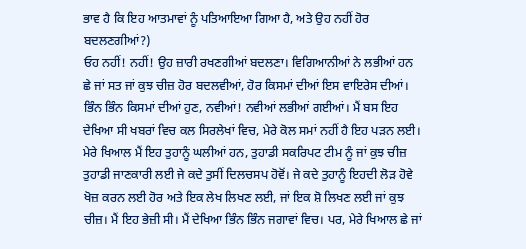ਭਾਵ ਹੈ ਕਿ ਇਹ ਆਤਮਾਵਾਂ ਨੂੰ ਪਤਿਆਇਆ ਗਿਆ ਹੈ, ਅਤੇ ਉਹ ਨਹੀਂ ਹੋਰ ਬਦਲਣਗੀਆਂ?)
ਓਹ ਨਹੀਂ! ਨਹੀਂ! ਉਹ ਜ਼ਾਰੀ ਰਖਣਗੀਆਂ ਬਦਲਣਾ। ਵਿਗਿਆਨੀਆਂ ਨੇ ਲਭੀਆਂ ਹਨ ਛੇ ਜਾਂ ਸਤ ਜਾਂ ਕੁਝ ਚੀਜ਼ ਹੋਰ ਬਦਲਵੀਆਂ, ਹੋਰ ਕਿਸਮਾਂ ਦੀਆਂ ਇਸ ਵਾਇਰੇਸ ਦੀਆਂ। ਭਿੰਨ ਭਿੰਨ ਕਿਸਮਾਂ ਦੀਆਂ ਹੁਣ, ਨਵੀਆਂ! ਨਵੀਆਂ ਲਭੀਆਂ ਗਈਆਂ। ਮੈਂ ਬਸ ਇਹ ਦੇਖਿਆ ਸੀ ਖਬਰਾਂ ਵਿਚ ਕਲ ਸਿਰਲੇਖਾਂ ਵਿਚ, ਮੇਰੇ ਕੋਲ ਸਮਾਂ ਨਹੀਂ ਹੈ ਇਹ ਪੜਨ ਲਈ। ਮੇਰੇ ਖਿਆਲ ਮੈਂ ਇਹ ਤੁਹਾਨੂੰ ਘਲੀਆਂ ਹਨ, ਤੁਹਾਡੀ ਸਕਰਿਪਟ ਟੀਮ ਨੂੰ ਜਾਂ ਕੁਝ ਚੀਜ਼ ਤੁਹਾਡੀ ਜਾਣਕਾਰੀ ਲਈ ਜੇ ਕਦੇ ਤੁਸੀਂ ਦਿਲਚਸਪ ਹੋਵੋਂ। ਜੇ ਕਦੇ ਤੁਹਾਨੂੰ ਇਹਦੀ ਲੋੜ ਹੋਵੇ ਖੋਜ਼ ਕਰਨ ਲਈ ਹੋਰ ਅਤੇ ਇਕ ਲੇਖ ਲਿਖਣ ਲਈ, ਜਾਂ ਇਕ ਸ਼ੋ ਲਿਖਣ ਲਈ ਜਾਂ ਕੁਝ ਚੀਜ਼। ਮੈਂ ਇਹ ਭੇਜ਼ੀ ਸੀ। ਮੈਂ ਦੇਖਿਆ ਭਿੰਨ ਭਿੰਨ ਜਗਾਵਾਂ ਵਿਚ। ਪਰ, ਮੇਰੇ ਖਿਆਲ ਛੇ ਜਾਂ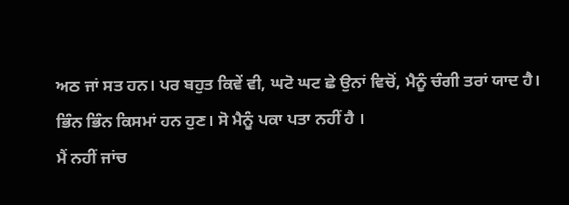ਅਠ ਜਾਂ ਸਤ ਹਨ। ਪਰ ਬਹੁਤ ਕਿਵੇਂ ਵੀ, ਘਟੋ ਘਟ ਛੇ ਉਨਾਂ ਵਿਚੋਂ, ਮੈਨੂੰ ਚੰਗੀ ਤਰਾਂ ਯਾਦ ਹੈ। ਭਿੰਨ ਭਿੰਨ ਕਿਸਮਾਂ ਹਨ ਹੁਣ। ਸੋ ਮੈਨੂੰ ਪਕਾ ਪਤਾ ਨਹੀਂ ਹੈ ।
ਮੈਂ ਨਹੀਂ ਜਾਂਚ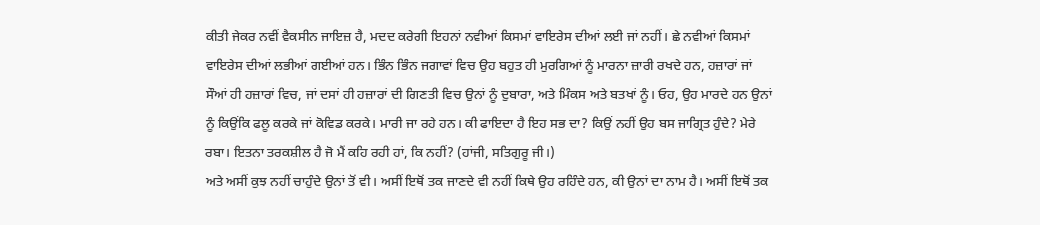ਕੀਤੀ ਜੇਕਰ ਨਵੀਂ ਵੈਕਸੀਨ ਜਾਇਜ਼ ਹੈ, ਮਦਦ ਕਰੇਗੀ ਇਹਨਾਂ ਨਵੀਆਂ ਕਿਸਮਾਂ ਵਾਇਰੇਸ ਦੀਆਂ ਲਈ ਜਾਂ ਨਹੀਂ। ਛੇ ਨਵੀਆਂ ਕਿਸਮਾਂ ਵਾਇਰੇਸ ਦੀਆਂ ਲਭੀਆਂ ਗਈਆਂ ਹਨ। ਭਿੰਨ ਭਿੰਨ ਜਗਾਵਾਂ ਵਿਚ ਉਹ ਬਹੁਤ ਹੀ ਮੁਰਗਿਆਂ ਨੂੰ ਮਾਰਨਾ ਜ਼ਾਰੀ ਰਖਦੇ ਹਨ, ਹਜ਼ਾਰਾਂ ਜਾਂ ਸੌਆਂ ਹੀ ਹਜ਼ਾਰਾਂ ਵਿਚ, ਜਾਂ ਦਸਾਂ ਹੀ ਹਜ਼ਾਰਾਂ ਦੀ ਗਿਣਤੀ ਵਿਚ ਉਨਾਂ ਨੂੰ ਦੁਬਾਰਾ, ਅਤੇ ਮਿੰਕਸ ਅਤੇ ਬਤਖਾਂ ਨੂੰ। ਓਹ, ਉਹ ਮਾਰਦੇ ਹਨ ਉਨਾਂ ਨੂੰ ਕਿਉਂਕਿ ਫਲੂ ਕਰਕੇ ਜਾਂ ਕੋਵਿਡ ਕਰਕੇ। ਮਾਰੀ ਜਾ ਰਹੇ ਹਨ। ਕੀ ਫਾਇਦਾ ਹੈ ਇਹ ਸਭ ਦਾ? ਕਿਉਂ ਨਹੀਂ ਉਹ ਬਸ ਜਾਗ੍ਰਿਤ ਹੁੰਦੇ? ਮੇਰੇ ਰਬਾ। ਇਤਨਾ ਤਰਕਸ਼ੀਲ ਹੈ ਜੋ ਮੈਂ ਕਹਿ ਰਹੀ ਹਾਂ, ਕਿ ਨਹੀਂ? (ਹਾਂਜੀ, ਸਤਿਗੁਰੂ ਜੀ।)
ਅਤੇ ਅਸੀਂ ਕੁਝ ਨਹੀਂ ਚਾਹੁੰਦੇ ਉਨਾਂ ਤੋਂ ਵੀ। ਅਸੀਂ ਇਥੋਂ ਤਕ ਜਾਣਦੇ ਵੀ ਨਹੀਂ ਕਿਥੇ ਉਹ ਰਹਿੰਦੇ ਹਨ, ਕੀ ਉਨਾਂ ਦਾ ਨਾਮ ਹੈ। ਅਸੀਂ ਇਥੋਂ ਤਕ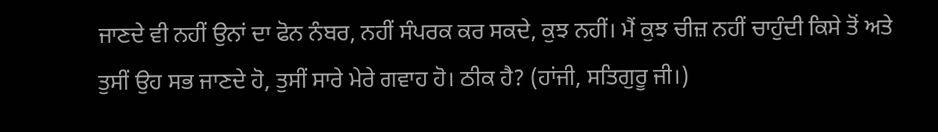ਜਾਣਦੇ ਵੀ ਨਹੀਂ ਉਨਾਂ ਦਾ ਫੋਨ ਨੰਬਰ, ਨਹੀਂ ਸੰਪਰਕ ਕਰ ਸਕਦੇ, ਕੁਝ ਨਹੀਂ। ਮੈਂ ਕੁਝ ਚੀਜ਼ ਨਹੀਂ ਚਾਹੁੰਦੀ ਕਿਸੇ ਤੋਂ ਅਤੇ ਤੁਸੀਂ ਉਹ ਸਭ ਜਾਣਦੇ ਹੋ, ਤੁਸੀਂ ਸਾਰੇ ਮੇਰੇ ਗਵਾਹ ਹੋ। ਠੀਕ ਹੈ? (ਹਾਂਜੀ, ਸਤਿਗੁਰੂ ਜੀ।)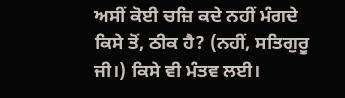ਅਸੀਂ ਕੋਈ ਚਜ਼ਿ ਕਦੇ ਨਹੀਂ ਮੰਗਦੇ ਕਿਸੇ ਤੋਂ, ਠੀਕ ਹੈ? (ਨਹੀਂ, ਸਤਿਗੁਰੂ ਜੀ।) ਕਿਸੇ ਵੀ ਮੰਤਵ ਲਈ।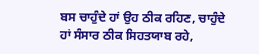ਬਸ ਚਾਹੁੰਦੇ ਹਾਂ ਉਹ ਠੀਕ ਰਹਿਣ, ਚਾਹੁੰਦੇ ਹਾਂ ਸੰਸਾਰ ਠੀਕ ਸਿਹਤਯਾਬ ਰਹੇ,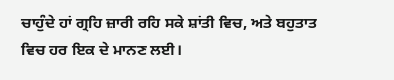ਚਾਹੁੰਦੇ ਹਾਂ ਗ੍ਰਹਿ ਜ਼ਾਰੀ ਰਹਿ ਸਕੇ ਸ਼ਾਂਤੀ ਵਿਚ, ਅਤੇ ਬਹੁਤਾਤ ਵਿਚ ਹਰ ਇਕ ਦੇ ਮਾਨਣ ਲਈ।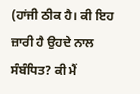(ਹਾਂਜੀ ਠੀਕ ਹੈ। ਕੀ ਇਹ ਜ਼ਾਰੀ ਹੈ ਉਹਦੇ ਨਾਲ ਸੰਬੰਧਿਤ? ਕੀ ਮੈਂ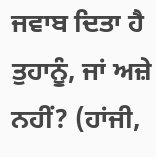ਜਵਾਬ ਦਿਤਾ ਹੈ ਤੁਹਾਨੂੰ, ਜਾਂ ਅਜ਼ੇ ਨਹੀਂ? (ਹਾਂਜੀ,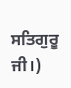ਸਤਿਗੁਰੂ ਜੀ।)